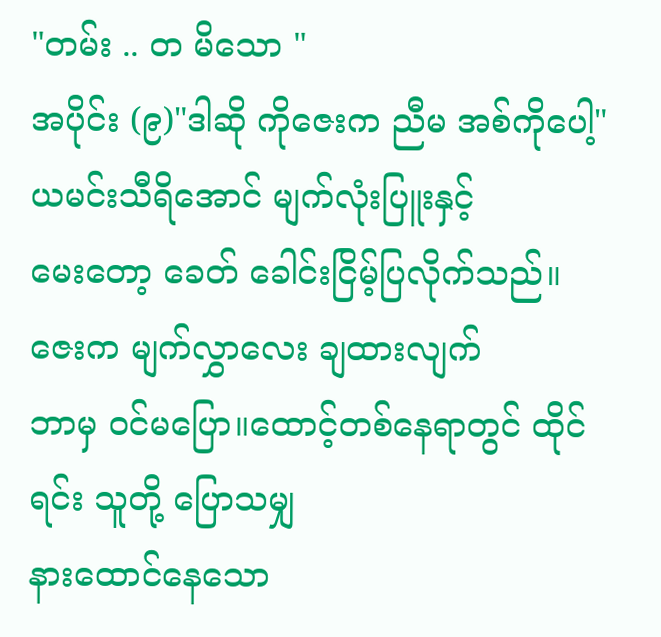"တမ်း .. တ မိသော "
အပိုင်း (၉)"ဒါဆို ကိုဇေးက ညီမ အစ်ကိုပေါ့"
ယမင်းသီရိအောင် မျက်လုံးပြူးနှင့်
မေးတော့ ခေတ် ခေါင်းငြိမ့်ပြလိုက်သည်။
ဇေးက မျက်လွှာလေး ချထားလျက်
ဘာမှ ဝင်မပြော။ထောင့်တစ်နေရာတွင် ထိုင်ရင်း သူတို့ ပြောသမျှ
နားထောင်နေသော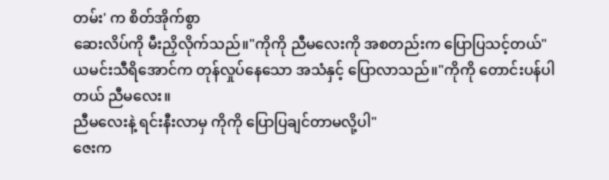တမ်း' က စိတ်အိုက်စွာ
ဆေးလိပ်ကို မီးညှိလိုက်သည်။"ကိုကို ညီမလေးကို အစတည်းက ပြောပြသင့်တယ်"
ယမင်းသီရိအောင်က တုန်လှုပ်နေသော အသံနှင့် ပြောလာသည်။"ကိုကို တောင်းပန်ပါတယ် ညီမလေး။
ညီမလေးနဲ့ ရင်းနီးလာမှ ကိုကို ပြောပြချင်တာမလို့ပါ"
ဇေးက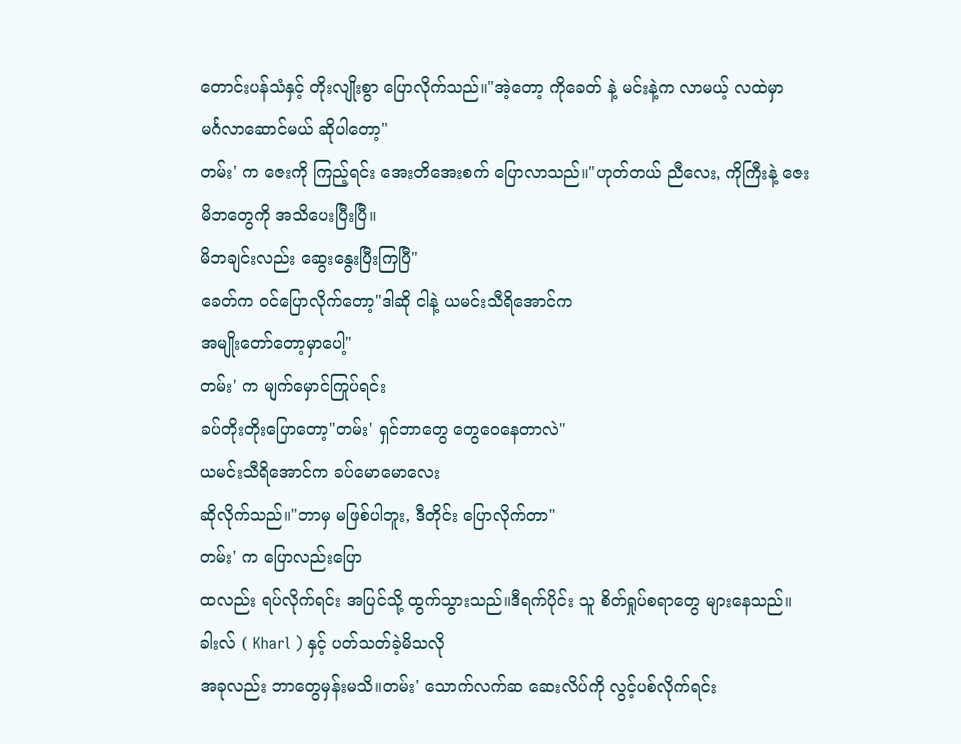တောင်းပန်သံနှင့် တိုးလျိုးစွာ ပြောလိုက်သည်။"အဲ့တော့ ကိုခေတ် နဲ့ မင်းနဲ့က လာမယ့် လထဲမှာ
မင်္ဂလာဆောင်မယ် ဆိုပါတော့"
တမ်း' က ဇေးကို ကြည့်ရင်း အေးတိအေးစက် ပြောလာသည်။"ဟုတ်တယ် ညီလေး, ကိုကြီးနဲ့ ဇေး
မိဘတွေကို အသိပေးပြီးပြီ။
မိဘချင်းလည်း ဆွေးနွေးပြီးကြပြီ"
ခေတ်က ဝင်ပြောလိုက်တော့"ဒါဆို ငါနဲ့ ယမင်းသီရိအောင်က
အမျိုးတော်တော့မှာပေါ့"
တမ်း' က မျက်မှောင်ကြုပ်ရင်း
ခပ်တိုးတိုးပြောတော့"တမ်း' ရှင်ဘာတွေ တွေဝေနေတာလဲ"
ယမင်းသီရိအောင်က ခပ်မောမောလေး
ဆိုလိုက်သည်။"ဘာမှ မဖြစ်ပါဘူး, ဒီတိုင်း ပြောလိုက်တာ"
တမ်း' က ပြောလည်းပြော
ထလည်း ရပ်လိုက်ရင်း အပြင်သို့ ထွက်သွားသည်။ဒီရက်ပိုင်း သူ စိတ်ရှုပ်စရာတွေ များနေသည်။
ခါးလ် ( Kharl ) နှင့် ပတ်သတ်ခဲ့မိသလို
အခုလည်း ဘာတွေမှန်းမသိ။တမ်း' သောက်လက်ဆ ဆေးလိပ်ကို လွင့်ပစ်လိုက်ရင်း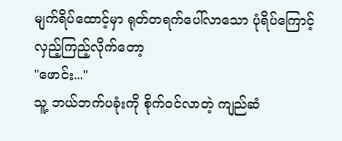မျက်ရိပ်ထောင့်မှာ ရုတ်တရက်ပေါ်လာသော ပုံရိပ်ကြောင့် လှည့်ကြည့်လိုက်တော့
"ဖောင်း..."
သူ့ ဘယ်ဘက်ပခုံးကို စိုက်ဝင်လာတဲ့ ကျည်ဆံ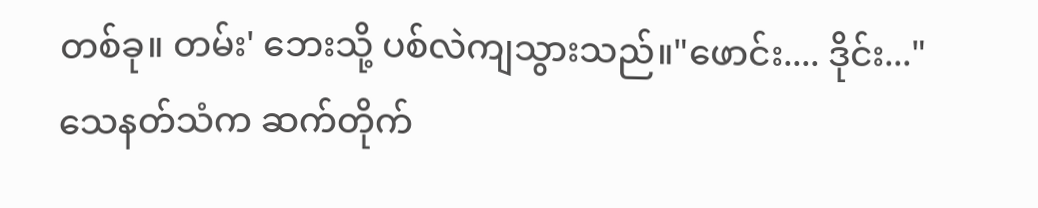တစ်ခု။ တမ်း' ဘေးသို့ ပစ်လဲကျသွားသည်။"ဖောင်း.... ဒိုင်း..."
သေနတ်သံက ဆက်တိုက်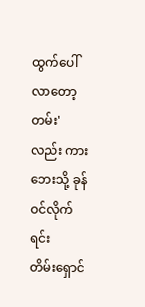ထွက်ပေါ်လာတော့
တမ်း' လည်း ကားဘေးသို့ ခုန်ဝင်လိုက်ရင်း
တိမ်းရှောင်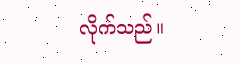လိုက်သည်။